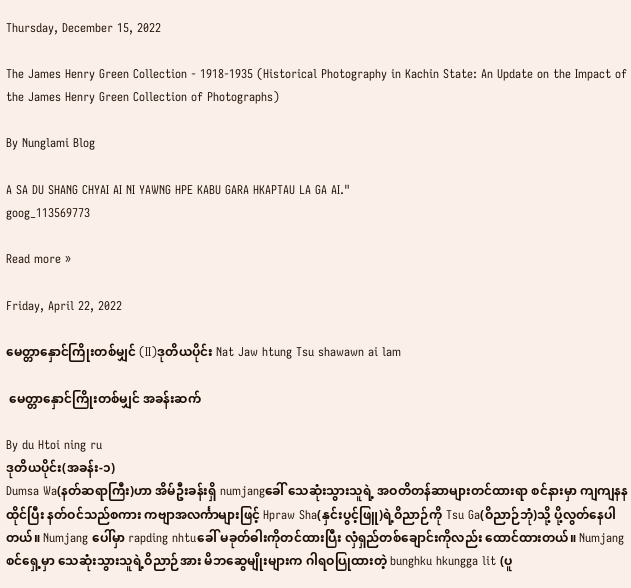Thursday, December 15, 2022

The James Henry Green Collection - 1918-1935 (Historical Photography in Kachin State: An Update on the Impact of the James Henry Green Collection of Photographs)

By Nunglami Blog

A SA DU SHANG CHYAI AI NI YAWNG HPE KABU GARA HKAPTAU LA GA AI."
goog_113569773

Read more »

Friday, April 22, 2022

မေတ္တာနှောင်ကြိုးတစ်မျှင် (II)ဒုတိယပိုင်း Nat Jaw htung Tsu shawawn ai lam

 မေတ္တာနှောင်ကြိုးတစ်မျှင် အခန်းဆက်

By du Htoi ning ru
ဒုတိယပိုင်း(အခန်း-၁)
Dumsa Wa(နတ်ဆရာကြီး)ဟာ အိမ်ဦးခန်းရှိ numjangခေါ် သေဆုံးသွားသူရဲ့ အဝတိတန်ဆာများတင်ထားရာ စင်နားမှာ ကျကျနနထိုင်ပြီး နတ်ဝင်သည်စကား ကဗျာအလင်္ကာများဖြင့် Hpraw Sha(နှင်းပွင့်ဖြူ)ရဲ့ဝိညာဉ်ကို Tsu Ga(ဝိညာဉ်ဘုံ)သို့ ပို့လွတ်နေပါတယ်။ Numjang ပေါ်မှာ rapding nhtuခေါ် မခုတ်ဓါးကိုတင်ထားပြီး လှံရှည်တစ်ချောင်းကိုလည်း ထောင်ထားတယ်။ Numjangစင်ရှေ့မှာ သေဆုံးသွားသူရဲ့ဝိညာဉ်အား မိဘဆွေမျိုးများက ဂါရဝပြုထားတဲ့ bunghku hkungga lit (ပူ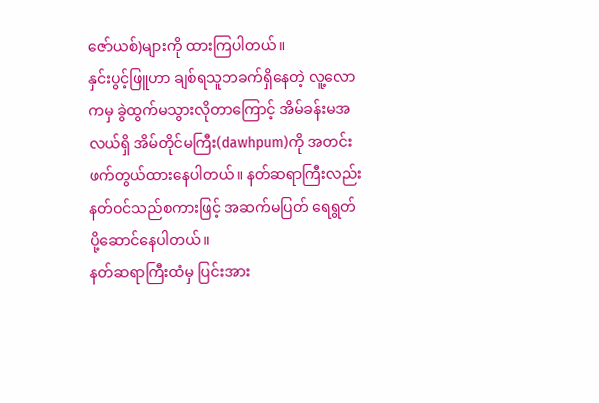ဇော်ယစ်)များကို ထားကြပါတယ်။
နှင်းပွင့်ဖြူဟာ ချစ်ရသူဘခက်ရှိနေတဲ့ လူ့လောကမှ ခွဲထွက်မသွားလိုတာကြောင့် အိမ်ခန်းမအလယ်ရှိ အိမ်တိုင်မကြီး(dawhpum)ကို အတင်းဖက်တွယ်ထားနေပါတယ်။ နတ်ဆရာကြီးလည်း နတ်ဝင်သည်စကားဖြင့် အဆက်မပြတ် ရေရွတ် ပို့ဆောင်နေပါတယ်။
နတ်ဆရာကြီးထံမှ ပြင်းအား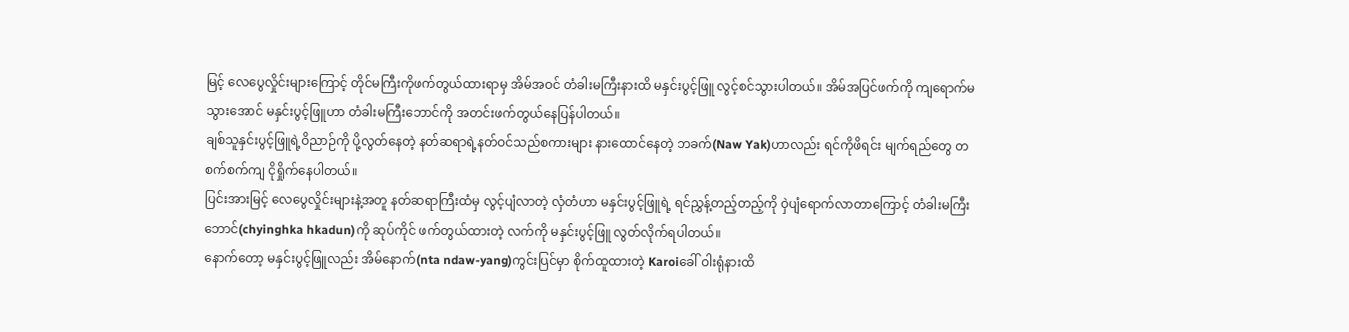မြင့် လေပွေလှိုင်းများကြောင့် တိုင်မကြီးကိုဖက်တွယ်ထားရာမှ အိမ်အဝင် တံခါးမကြီးနားထိ မနှင်းပွင့်ဖြူ လွင့်စင်သွားပါတယ်။ အိမ်အပြင်ဖက်ကို ကျရောက်မသွားအောင် မနှင်းပွင့်ဖြူဟာ တံခါးမကြီးဘောင်ကို အတင်းဖက်တွယ်နေပြန်ပါတယ်။
ချစ်သူနှင်းပွင့်ဖြူရဲ့ဝိညာဉ်ကို ပို့လွတ်နေတဲ့ နတ်ဆရာရဲ့နတ်ဝင်သည်စကားများ နားထောင်နေတဲ့ ဘခက်(Naw Yak)ဟာလည်း ရင်ကိုဖိရင်း မျက်ရည်တွေ တစက်စက်ကျ ငိုရှိုက်နေပါတယ်။
ပြင်းအားမြင့် လေပွေလှိုင်းများနဲ့အတူ နတ်ဆရာကြီးထံမှ လွင့်ပျံလာတဲ့ လှံတံဟာ မနှင်းပွင့်ဖြူရဲ့ ရင်ညွှန့်တည့်တည့်ကို ဝှဲပျံရောက်လာတာကြောင့် တံခါးမကြီးဘောင်(chyinghka hkadun)ကို ဆုပ်ကိုင် ဖက်တွယ်ထားတဲ့ လက်ကို မနှင်းပွင့်ဖြူ လွတ်လိုက်ရပါတယ်။
နောက်တော့ မနှင်းပွင့်ဖြူလည်း အိမ်နောက်(nta ndaw-yang)ကွင်းပြင်မှာ စိုက်ထူထားတဲ့ Karoiခေါ် ဝါးရုံနားထိ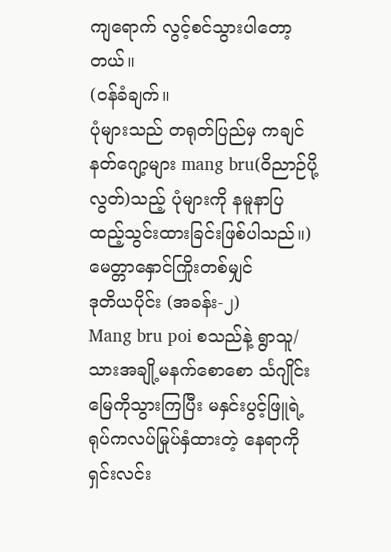ကျရောက် လွင့်စင်သွားပါတော့တယ်။
(ဝန်ခံချက်။
ပုံများသည် တရုတ်ပြည်မှ ကချင်နတ်ဂျော့များ mang bru(ဝိညာဉ်ပို့လွတ်)သည့် ပုံများကို နမူနာပြ ထည့်သွင်းထားခြင်းဖြစ်ပါသည်။)
မေတ္တာနှောင်ကြိုးတစ်မျှင်
ဒုတိယပိုင်း (အခန်း-၂)
Mang bru poi စသည်နဲ့ ရွာသူ/သားအချို့မနက်စောစော င်္သဂျိုင်းမြေကိုသွားကြပြီး မနှင်းပွင့်ဖြူရဲ့ ရုပ်ကလပ်မြုပ်နှံထားတဲ့ နေရာကို ရှင်းလင်း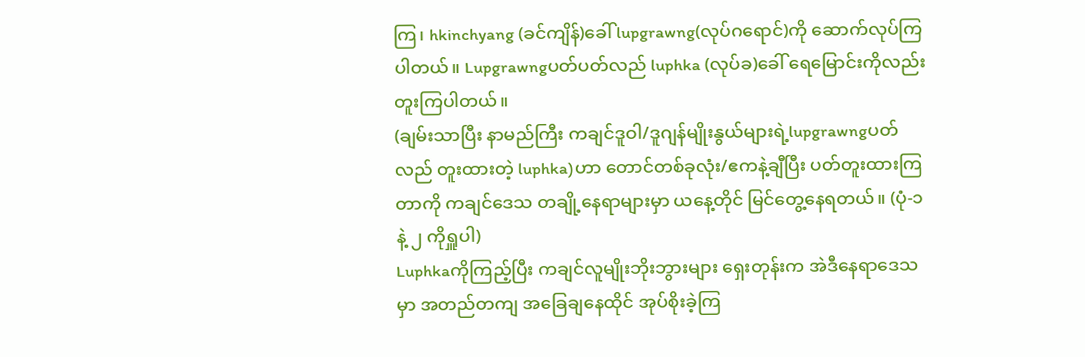ကြ၊ hkinchyang (ခင်ကျိန်)ခေါ် lupgrawng(လုပ်ဂရောင်)ကို ဆောက်လုပ်ကြပါတယ်။ Lupgrawngပတ်ပတ်လည် luphka (လုပ်ခ)ခေါ် ရေမြောင်းကိုလည်း တူးကြပါတယ်။
(ချမ်းသာပြီး နာမည်ကြီး ကချင်ဒူဝါ/ဒူဂျန်မျိုးနွယ်များရဲ့lupgrawngပတ်လည် တူးထားတဲ့ luphka)ဟာ တောင်တစ်ခုလုံး/ဧကနဲ့ချီပြီး ပတ်တူးထားကြတာကို ကချင်ဒေသ တချို့နေရာများမှာ ယနေ့တိုင် မြင်တွေ့နေရတယ်။ (ပုံ-၁ နဲ့ ၂ ကိုရှူပါ)
Luphkaကိုကြည့်ပြီး ကချင်လူမျိုးဘိုးဘွားများ ရှေးတုန်းက အဲဒီနေရာဒေသမှာ အတည်တကျ အခြေချနေထိုင် အုပ်စိုးခဲ့ကြ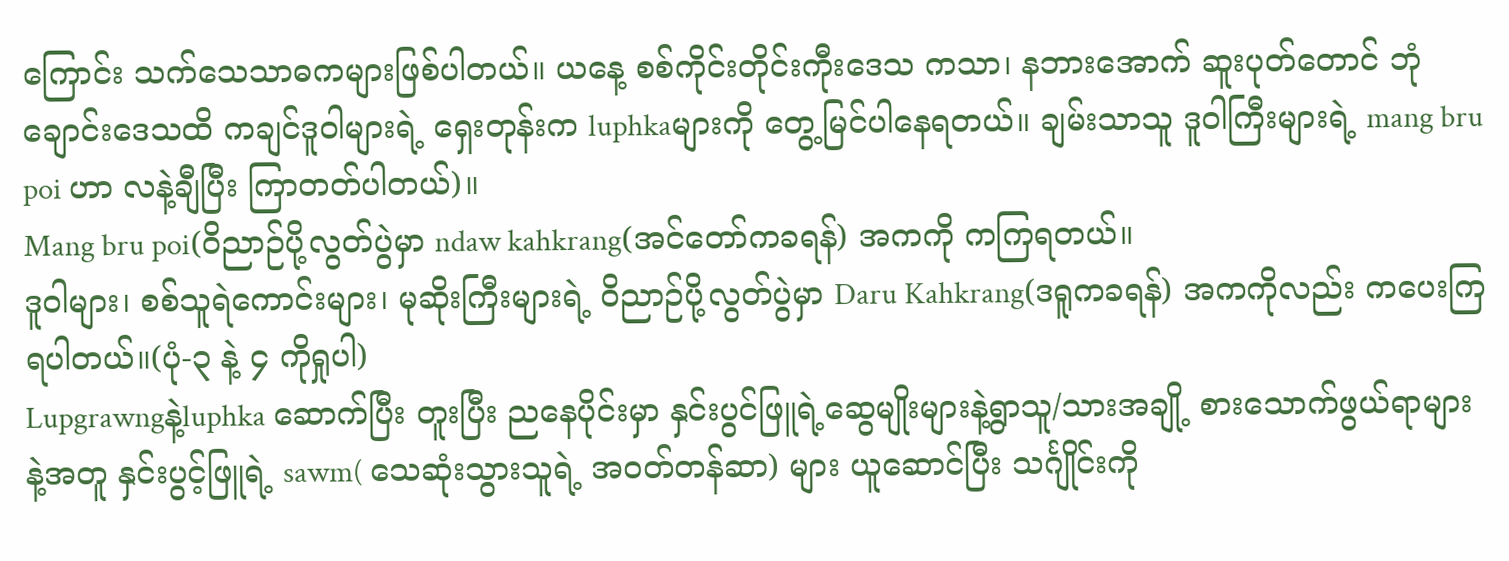ကြောင်း သက်သေသာဓကများဖြစ်ပါတယ်။ ယနေ့ စစ်ကိုင်းတိုင်းကီုးဒေသ ကသာ၊ နဘားအောက် ဆူးပုတ်တောင် ဘုံချောင်းဒေသထိ ကချင်ဒူဝါများရဲ့ ရှေးတုန်းက luphkaများကို တွေ့မြင်ပါနေရတယ်။ ချမ်းသာသူ ဒူဝါကြီးများရဲ့ mang bru poi ဟာ လနဲ့ချီပြီး ကြာတတ်ပါတယ်)။
Mang bru poi(ဝိညာဉ်ပို့လွတ်ပွဲမှာ ndaw kahkrang(အင်တော်ကခရန်) အကကို ကကြရတယ်။
ဒူဝါများ၊ စစ်သူရဲကောင်းများ၊ မုဆိုးကြီးများရဲ့ ဝိညာဉ်ပို့လွတ်ပွဲမှာ Daru Kahkrang(ဒရူကခရန်) အကကိုလည်း ကပေးကြရပါတယ်။(ပုံ-၃ နဲ့ ၄ ကိုရှုပါ)
Lupgrawngနဲ့luphka ဆောက်ပြီး တူးပြီး ညနေပိုင်းမှာ နှင်းပွင်ဖြူရဲ့ဆွေမျိုးများနဲ့ရွာသူ/သားအချို့ စားသောက်ဖွယ်ရာများနဲ့အတူ နှင်းပွင့်ဖြူရဲ့ sawm( သေဆုံးသွားသူရဲ့ အဝတ်တန်ဆာ) များ ယူဆောင်ပြီး သင်္ဂျိုင်းကို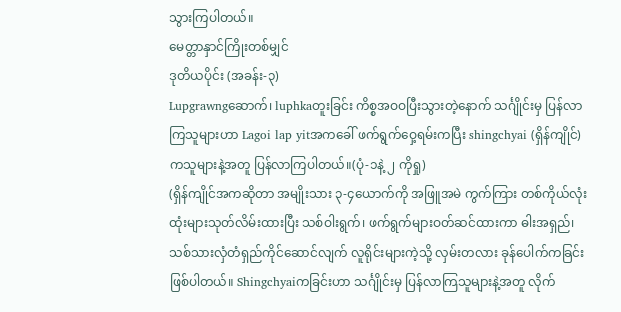သွားကြပါတယ်။
မေတ္တာနှာင်ကြိုးတစ်မျှင်
ဒုတိယပိုင်း (အခန်း-၃)
Lupgrawngဆောက်၊ luphkaတူးခြင်း ကိစ္စအဝဝပြီးသွားတဲ့နောက် သင်္ဂျိုင်းမှ ပြန်လာကြသူများဟာ Lagoi lap yitအကခေါ် ဖက်ရွက်ဝှေ့ရမ်းကပြီး shingchyai (ရှိန်ကျိုင်)ကသူများနဲ့အတူ ပြန်လာကြပါတယ်။(ပုံ-၁နဲ့ ၂ ကိုရှု)
(ရှိန်ကျိုင်အကဆိုတာ အမျိုးသား ၃-၄ယောက်ကို အဖြူအမဲ ကွက်ကြား တစ်ကိုယ်လုံး ထုံးများသုတ်လိမ်းထားပြီး သစ်ဝါးရွက်၊ ဖက်ရွက်များဝတ်ဆင်ထားကာ ဓါးအရှည်၊ သစ်သားလှံတံရှည်ကိုင်ဆောင်လျက် လူရိုင်းများကဲ့သို့ လှမ်းတလား ခုန်ပေါက်ကခြင်းဖြစ်ပါတယ်။ Shingchyaiကခြင်းဟာ သင်္ဂျိုင်းမှ ပြန်လာကြသူများနဲ့အတူ လိုက်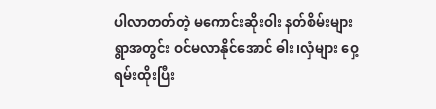ပါလာတတ်တဲ့ မကောင်းဆိုးဝါး နတ်စိမ်းများ ရွာအတွင်း ဝင်မလာနိုင်အောင် ဓါး၊လှံများ ဝှေ့ရမ်းထိုးပြီး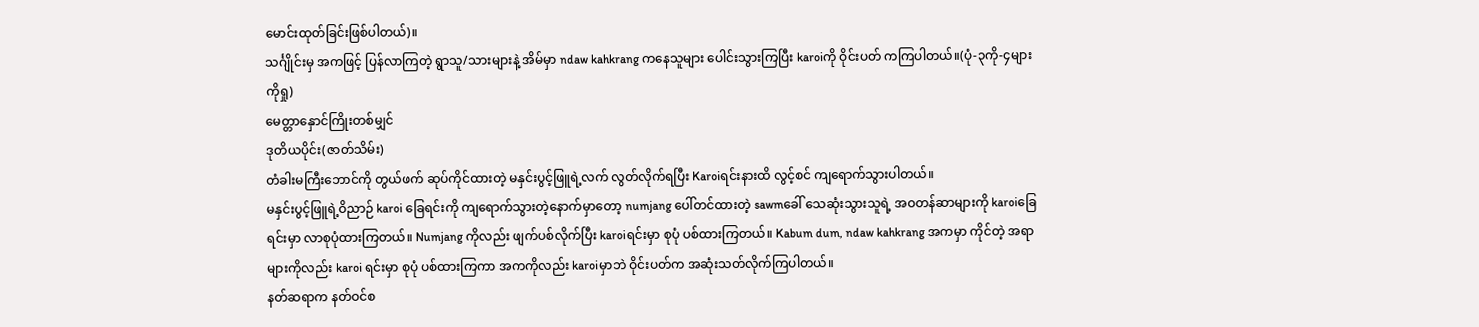မောင်းထုတ်ခြင်းဖြစ်ပါတယ်)။
သင်္ဂျိုင်းမှ အကဖြင့် ပြန်လာကြတဲ့ ရွာသူ/သားများနဲ့ အိမ်မှာ ndaw kahkrang ကနေသူများ ပေါင်းသွားကြပြီး karoiကို ဝိုင်းပတ် ကကြပါတယ်။(ပုံ-၃ကို-၄များကိုရှု)
မေတ္တာနှောင်ကြိုးတစ်မျှင်
ဒုတိယပိုင်း(ဇာတ်သိမ်း)
တံခါးမကြီးဘောင်ကို တွယ်ဖက် ဆုပ်ကိုင်ထားတဲ့ မနှင်းပွင့်ဖြူရဲ့လက် လွတ်လိုက်ရပြီး Karoiရင်းနားထိ လွင့်စင် ကျရောက်သွားပါတယ်။
မနှင်းပွင့်ဖြူရဲ့ဝိညာဉ် karoi ခြေရင်းကို ကျရောက်သွားတဲ့နောက်မှာတော့ numjang ပေါ်တင်ထားတဲ့ sawmခေါ် သေဆုံးသွားသူရဲ့ အဝတန်ဆာများကို karoiခြေရင်းမှာ လာစုပုံထားကြတယ်။ Numjang ကိုလည်း ဖျက်ပစ်လိုက်ပြီး karoiရင်းမှာ စုပုံ ပစ်ထားကြတယ်။ Kabum dum, ndaw kahkrang အကမှာ ကိုင်တဲ့ အရာများကိုလည်း karoi ရင်းမှာ စုပုံ ပစ်ထားကြကာ အကကိုလည်း karoiမှာဘဲ ဝိုင်းပတ်က အဆုံးသတ်လိုက်ကြပါတယ်။
နတ်ဆရာက နတ်ဝင်စ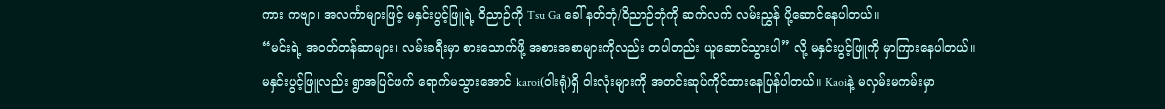ကား ကဗျာ၊ အလင်္ကာများဖြင့် မနှင်းပွင့်ဖြူရဲ့ ဝိညာဉ်ကို Tsu Ga ခေါ် နတ်ဘုံ/ဝိညာဉ်ဘုံကို ဆက်လက် လမ်းညွှန် ပို့ဆောင်နေပါတယ်။
“မင်းရဲ့ အဝတ်တန်ဆာများ၊ လမ်းခရီးမှာ စားသောက်ဖို့ အစားအစာများကိုလည်း တပါတည်း ယူဆောင်သွားပါ” လို့ မနှင်းပွင့်ဖြူကို မှာကြားနေပါတယ်။
မနှင်းပွင့်ဖြူလည်း ရွာအပြင်ဖက် ရောက်မသွားအောင် karoi(ဝါးရုံ)ရှိ ဝါးလုံးများကို အတင်းဆုပ်ကိုင်ထားနေပြန်ပါတယ်။ Kaoiနဲ့ မလှမ်းမကမ်းမှာ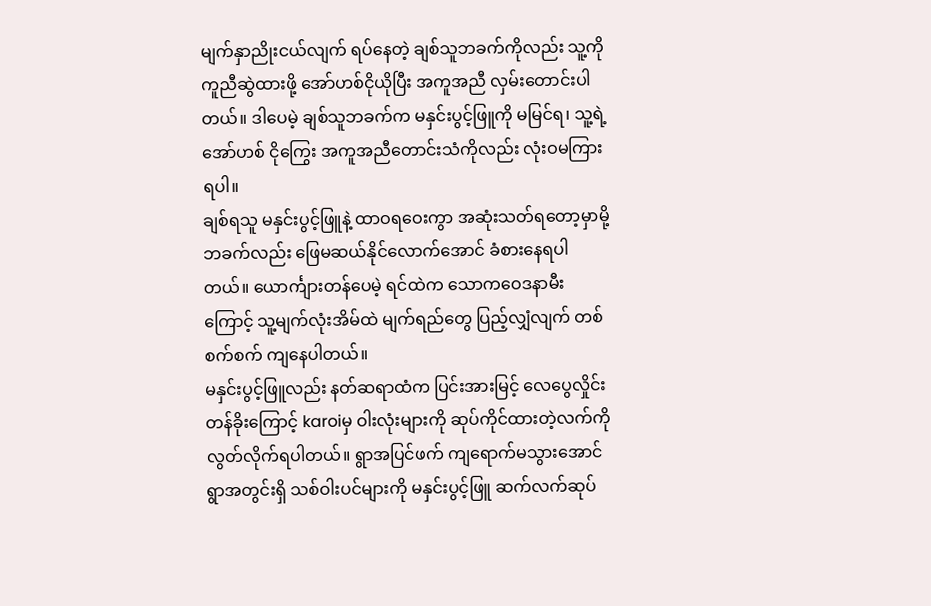မျက်နှာညိုးငယ်လျက် ရပ်နေတဲ့ ချစ်သူဘခက်ကိုလည်း သူ့ကိုကူညီဆွဲထားဖို့ အော်ဟစ်ငိုယိုပြီး အကူအညီ လှမ်းတောင်းပါတယ်။ ဒါပေမဲ့ ချစ်သူဘခက်က မနှင်းပွင့်ဖြူကို မမြင်ရ၊ သူ့ရဲ့အော်ဟစ် ငိုကြွေး အကူအညီတောင်းသံကိုလည်း လုံးဝမကြားရပါ။
ချစ်ရသူ မနှင်းပွင့်ဖြူနဲ့ ထာဝရဝေးကွာ အဆုံးသတ်ရတော့မှာမို့ ဘခက်လည်း ဖြေမဆယ်နိုင်လောက်အောင် ခံစားနေရပါတယ်။ ယောင်္ကျားတန်ပေမဲ့ ရင်ထဲက သောကဝေဒနာမီးကြောင့် သူ့မျက်လုံးအိမ်ထဲ မျက်ရည်တွေ ပြည့်လျှံလျက် တစ်စက်စက် ကျနေပါတယ်။
မနှင်းပွင့်ဖြူလည်း နတ်ဆရာထံက ပြင်းအားမြင့် လေပွေလှိုင်းတန်ခိုးကြောင့် karoiမှ ဝါးလုံးများကို ဆုပ်ကိုင်ထားတဲ့လက်ကို လွတ်လိုက်ရပါတယ်။ ရွာအပြင်ဖက် ကျရောက်မသွားအောင် ရွာအတွင်းရှိ သစ်ဝါးပင်များကို မနှင်းပွင့်ဖြူ ဆက်လက်ဆုပ်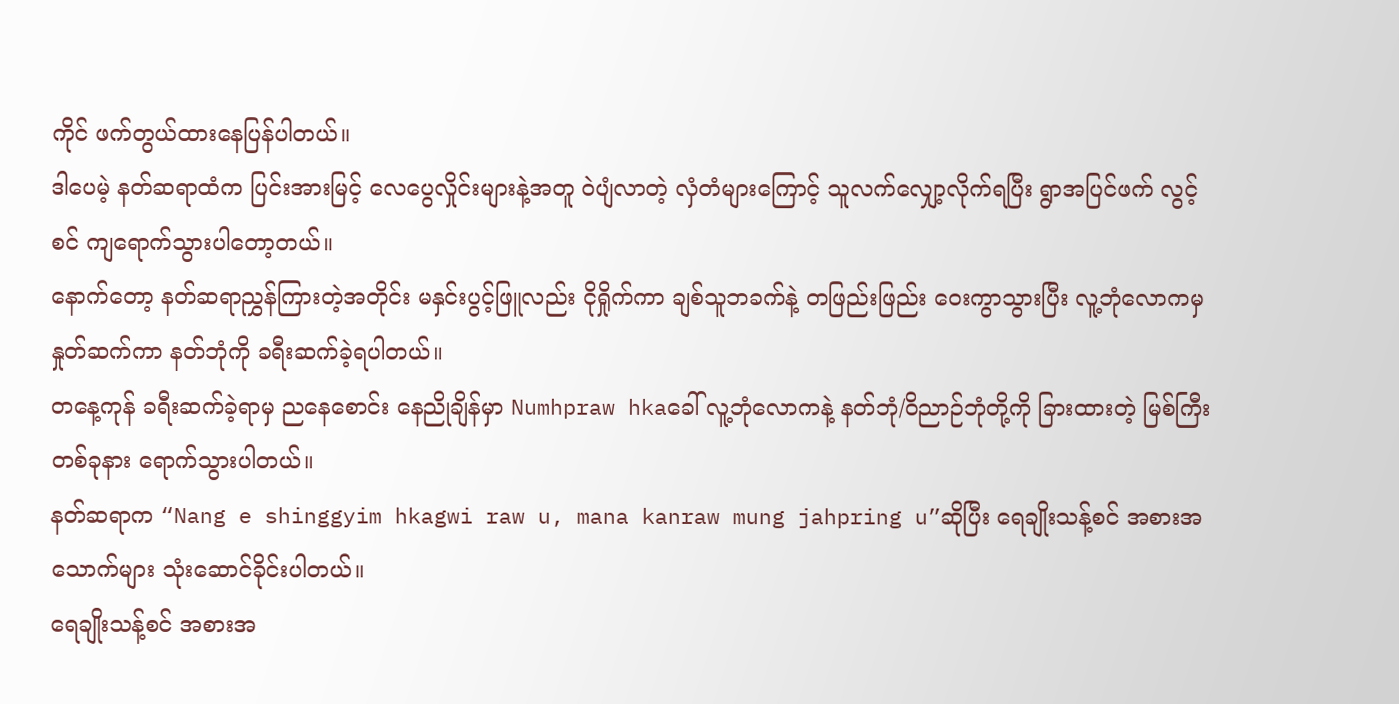ကိုင် ဖက်တွယ်ထားနေပြန်ပါတယ်။
ဒါပေမဲ့ နတ်ဆရာထံက ပြင်းအားမြင့် လေပွေလှိုင်းများနဲ့အတူ ဝဲပျံလာတဲ့ လှံတံများကြောင့် သူလက်လျှော့လိုက်ရပြီး ရွာအပြင်ဖက် လွင့်စင် ကျရောက်သွားပါတော့တယ်။
နောက်တော့ နတ်ဆရာညွှန်ကြားတဲ့အတိုင်း မနှင်းပွင့်ဖြူလည်း ငိုရှိုက်ကာ ချစ်သူဘခက်နဲ့ တဖြည်းဖြည်း ဝေးကွာသွားပြီး လူ့ဘုံလောကမှ နှုတ်ဆက်ကာ နတ်ဘုံကို ခရီးဆက်ခဲ့ရပါတယ်။
တနေ့ကုန် ခရီးဆက်ခဲ့ရာမှ ညနေစောင်း နေညိုချိန်မှာ Numhpraw hkaခေါ် လူ့ဘုံလောကနဲ့ နတ်ဘုံ/ဝိညာဉ်ဘုံတို့ကို ခြားထားတဲ့ မြစ်ကြီးတစ်ခုနား ရောက်သွားပါတယ်။
နတ်ဆရာက “Nang e shinggyim hkagwi raw u, mana kanraw mung jahpring u”ဆိုပြီး ရေချိုးသန့်စင် အစားအသောက်များ သုံးဆောင်ခိုင်းပါတယ်။
ရေချိုးသန့်စင် အစားအ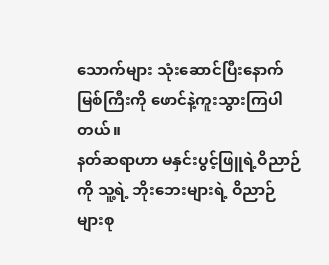သောက်များ သုံးဆောင်ပြီးနောက် မြစ်ကြီးကို ဖောင်နဲ့ကူးသွားကြပါတယ်။
နတ်ဆရာဟာ မနှင်းပွင့်ဖြူရဲ့ဝိညာဉ်ကို သူ့ရဲ့ ဘိုးဘေးများရဲ့ ဝိညာဉ်များစု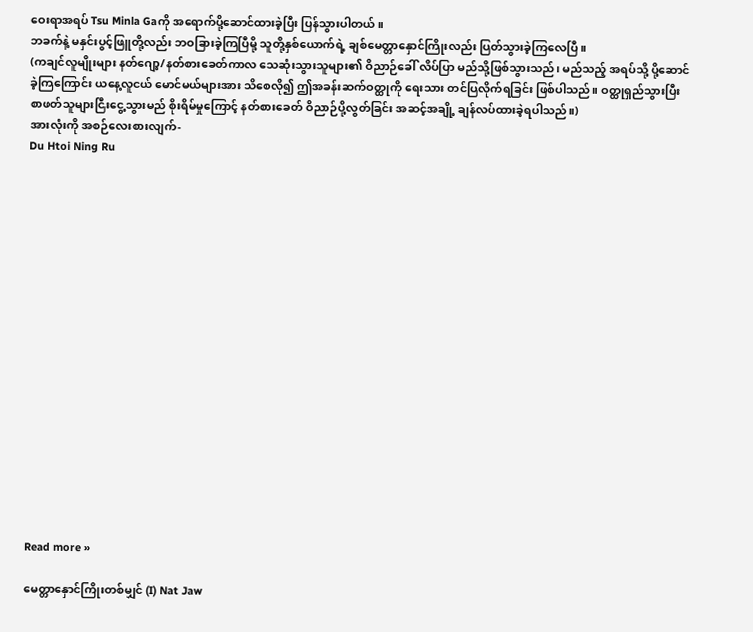ဝေးရာအရပ် Tsu Minla Gaကို အရောက်ပို့ဆောင်ထားခဲ့ပြီး ပြန်သွားပါတယ်။
ဘခက်နဲ့ မနှင်းပွင့်ဖြူတို့လည်း ဘဝခြားခဲ့ကြပြီမို့ သူတို့နှစ်ယောက်ရဲ့ ချစ်မေတ္တာနှောင်ကြိုးလည်း ပြတ်သွားခဲ့ကြလေပြီ။
(ကချင်လူမျိုးများ နတ်ဂျော့/နတ်စားခေတ်ကာလ သေဆုံးသွားသူများ၏ ဝိညာဉ်ခေါ် လိပ်ပြာ မည်သို့ဖြစ်သွားသည်၊ မည်သည့် အရပ်သို့ ပို့ဆောင်ခဲ့ကြကြောင်း ယနေ့လူငယ် မောင်မယ်များအား သိစေလို၍ ဤအခန်းဆက်ဝတ္ထုကို ရေးသား တင်ပြလိုက်ရခြင်း ဖြစ်ပါသည်။ ဝတ္ထုရှည်သွားပြီး စာဖတ်သူများငြီးငွေ့သွားမည် စိုးရိမ်မှုကြောင့် နတ်စားခေတ် ဝိညာဉ်ပို့လွတ်ခြင်း အဆင့်အချို့ ချန်လပ်ထားခဲ့ရပါသည်။)
အားလုံးကို အစဉ်လေးစားလျက်-
Du Htoi Ning Ru


















Read more »

မေတ္တာနှောင်ကြိုးတစ်မျှင် (I) Nat Jaw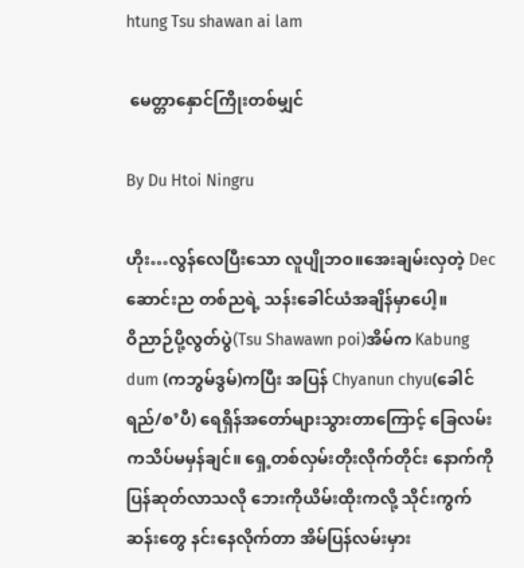htung Tsu shawan ai lam

 မေတ္တာနှောင်ကြိုးတစ်မျှင်

By Du Htoi Ningru

ဟိုး…လွန်လေပြီးသော လူပျိုဘဝ။အေးချမ်းလှတဲ့ Dec ဆောင်းည တစ်ညရဲ့ သန်းခေါင်ယံအချိန်မှာပေါ့။
ဝိညာဉ်ပို့လွတ်ပွဲ(Tsu Shawawn poi)အိမ်က Kabung dum (ကဘွမ်ဒွမ်)ကပြီး အပြန် Chyanun chyu(ခေါင်ရည်/စ’ပီ) ရေရှိန်အတော်များသွားတာကြောင့် ခြေလမ်းကသိပ်မမှန်ချင်။ ရှေ့တစ်လှမ်းတိုးလိုက်တိုင်း နောက်ကိုပြန်ဆုတ်လာသလို ဘေးကိုယိမ်းထိုးကလို့ သိုင်းကွက်ဆန်းတွေ နင်းနေလိုက်တာ အိမ်ပြန်လမ်းမှား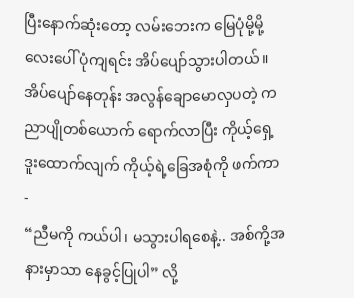ပြီးနောက်ဆုံးတော့ လမ်းဘေးက မြေပုံမို့မို့လေးပေါ် ပုံကျရင်း အိပ်ပျော်သွားပါတယ်။
အိပ်ပျော်နေတုန်း အလွန်ချောမောလှပတဲ့ ကညာပျိုတစ်ယောက် ရောက်လာပြီး ကိုယ့်ရှေ့ဒူးထောက်လျက် ကိုယ့်ရဲ့ခြေအစုံကို ဖက်ကာ-
“ညီမကို ကယ်ပါ၊ မသွားပါရစေနဲ့.. အစ်ကို့အနားမှာသာ နေခွင့်ပြုပါ” လို့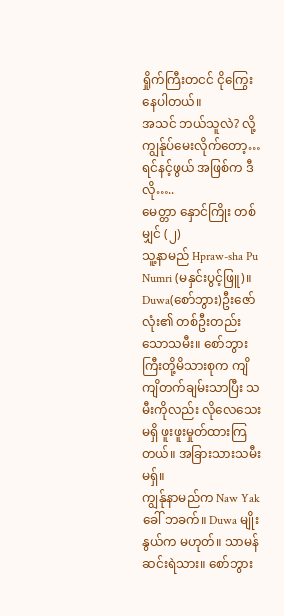ရှိုက်ကြီးတငင် ငိုကြွေးနေပါတယ်။
အသင် ဘယ်သူလဲ? လို့ ကျွန်ုပ်မေးလိုက်တော့…
ရင်နင့်ဖွယ် အဖြစ်က ဒီလို…..
မေတ္တာ နှောင်ကြိုး တစ်မျှင် (၂)
သူ့နာမည် Hpraw-sha Pu Numri (မနှင်းပွင့်ဖြူ)။
Duwa(စော်ဘွား)ဦးဇော်လုံး၏ တစ်ဦးတည်းသောသမီး။ စော်ဘွားကြီးတို့မိသားစုက ကျိကျိတက်ချမ်းသာပြီး သမီးကိုလည်း လိုလေသေးမရှိ ဖူးဖူးမှုတ်ထားကြတယ်။ အခြားသားသမီးမရှ်။
ကျွန်ုနာမည်က Naw Yak ခေါ် ဘခက်။ Duwa မျိုးနွယ်က မဟုတ်။ သာမန် ဆင်းရဲသား။ စော်ဘွား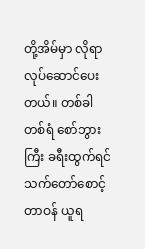တို့အိမ်မှာ လိုရာ လုပ်ဆောင်ပေးတယ်။ တစ်ခါတစ်ရံ စော်ဘွားကြီး ခရီးထွက်ရင် သက်တော်စောင့် တာဝန် ယူရ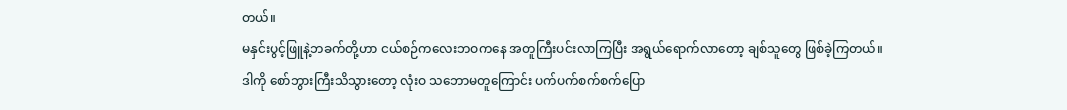တယ်။
မနှင်းပွင့်ဖြူနဲ့ဘခက်တို့ဟာ ငယ်စဉ်ကလေးဘဝကနေ အတူကြီးပင်းလာကြပြီး အရွယ်ရောက်လာတော့ ချစ်သူတွေ ဖြစ်ခဲ့ကြတယ်။
ဒါကို စော်ဘွားကြီးသိသွားတော့ လုံးဝ သဘောမတူကြောင်း ပက်ပက်စက်စက်ပြော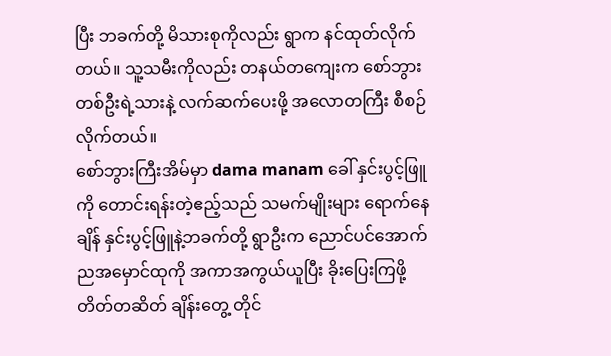ပြီး ဘခက်တို့ မိသားစုကိုလည်း ရွာက နင်ထုတ်လိုက်တယ်။ သူ့သမီးကိုလည်း တနယ်တကျေးက စော်ဘွားတစ်ဦးရဲ့သားနဲ့ လက်ဆက်ပေးဖို့ အလောတကြီး စီစဉ်လိုက်တယ်။
စော်ဘွားကြီးအိမ်မှာ dama manam ခေါ် နှင်းပွင့်ဖြူကို တောင်းရန်းတဲ့ဧည့်သည် သမက်မျိုးများ ရောက်နေချိန် နှင်းပွင့်ဖြူနဲ့ဘခက်တို့ ရွာဦးက ညောင်ပင်အောက် ညအမှောင်ထုကို အကာအကွယ်ယူပြီး ခိုးပြေးကြဖို့ တိတ်တဆိတ် ချိန်းတွေ့ တိုင်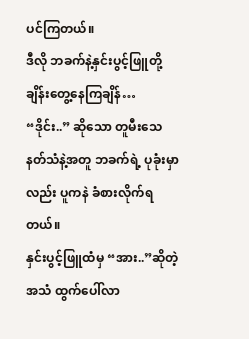ပင်ကြတယ်။
ဒီလို ဘခက်နဲ့နှင်းပွင့်ဖြူတို့ ချိန်းတွေ့နေကြချိန်…
“ဒိုင်း..” ဆိုသော တူမီးသေနတ်သံနဲ့အတူ ဘခက်ရဲ့ ပုခုံးမှာလည်း ပူကနဲ ခံစားလိုက်ရတယ်။
နှင်းပွင့်ဖြူထံမှ “အား..”ဆိုတဲ့ အသံ ထွက်ပေါ်လာ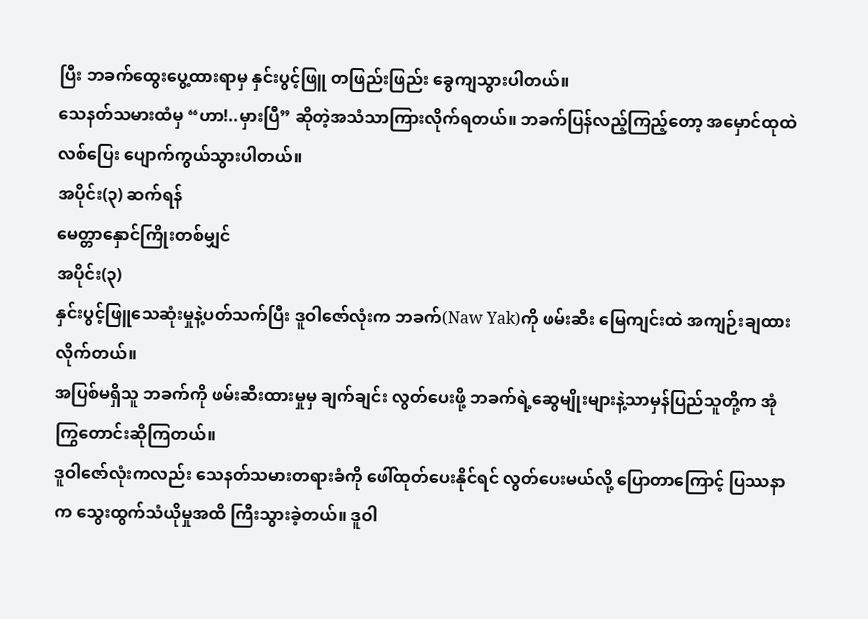ပြီး ဘခက်ထွေးပွေ့ထားရာမှ နှင်းပွင့်ဖြူ တဖြည်းဖြည်း ခွေကျသွားပါတယ်။
သေနတ်သမားထံမှ “ဟာ!..မှားပြီ” ဆိုတဲ့အသံသာကြားလိုက်ရတယ်။ ဘခက်ပြန်လည့်ကြည့်တော့ အမှောင်ထုထဲ လစ်ပြေး ပျောက်ကွယ်သွားပါတယ်။
အပိုင်း(၃) ဆက်ရန်
မေတ္တာနှောင်ကြိုးတစ်မျှင်
အပိုင်း(၃)
နှင်းပွင့်ဖြူသေဆုံးမှုနဲ့ပတ်သက်ပြီး ဒူဝါဇော်လုံးက ဘခက်(Naw Yak)ကို ဖမ်းဆီး မြေကျင်းထဲ အကျဉ်းချထားလိုက်တယ်။
အပြစ်မရှိသူ ဘခက်ကို ဖမ်းဆီးထားမှုမှ ချက်ချင်း လွတ်ပေးဖို့ ဘခက်ရဲ့ဆွေမျိုးများနဲ့သာမှန်ပြည်သူတို့က အုံကြွတောင်းဆိုကြတယ်။
ဒူဝါဇော်လုံးကလည်း သေနတ်သမားတရားခံကို ဖေါ်ထုတ်ပေးနိုင်ရင် လွတ်ပေးမယ်လို့ ပြောတာကြောင့် ပြဿနာက သွေးထွက်သံယိုမှုအထိ ကြီးသွားခဲ့တယ်။ ဒူဝါ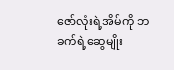ဇော်လုံးရဲ့အိမ်ကို ဘခက်ရဲ့ဆွေမျိုး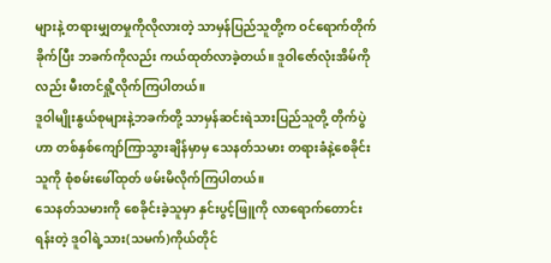များနဲ့ တရားမျှတမှုကိုလိုလားတဲ့ သာမှန်ပြည်သူတို့က ဝင်ရောက်တိုက်ခိုက်ပြီး ဘခက်ကိုလည်း ကယ်ထုတ်လာခဲ့တယ်။ ဒူဝါဇော်လုံးအိမ်ကိုလည်း မီးတင်ရှို့လိုက်ကြပါတယ်။
ဒူဝါမျိုးနွယ်စုများနဲ့ဘခက်တို့ သာမှန်ဆင်းရဲသားပြည်သူတို့ တိုက်ပွဲဟာ တစ်နှစ်ကျော်ကြာသွားချိန်မှာမှ သေနတ်သမား တရားခံနဲ့စေခိုင်းသူကို စုံစမ်းဖေါ်ထုတ် ဖမ်းမိလိုက်ကြပါတယ်။
သေနတ်သမားကို စေခိုင်းခဲ့သူမှာ နှင်းပွင့်ဖြူကို လာရောက်တောင်းရန်းတဲ့ ဒူဝါရဲ့သား(သမက်)ကိုယ်တိုင်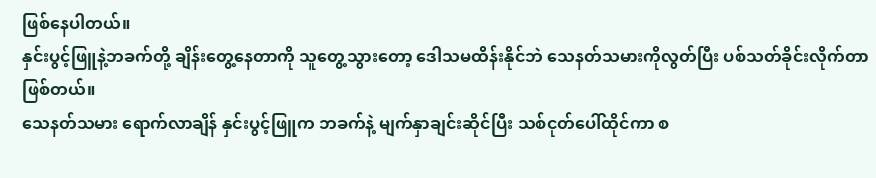ဖြစ်နေပါတယ်။
နှင်းပွင့်ဖြူနဲ့ဘခက်တို့ ချိန်းတွေ့နေတာကို သူတွေ့သွားတော့ ဒေါသမထိန်းနိုင်ဘဲ သေနတ်သမားကိုလွတ်ပြီး ပစ်သတ်ခိုင်းလိုက်တာဖြစ်တယ်။
သေနတ်သမား ရောက်လာချိန် နှင်းပွင့်ဖြူက ဘခက်နဲ့ မျက်နှာချင်းဆိုင်ပြီး သစ်ငုတ်ပေါ်ထိုင်ကာ စ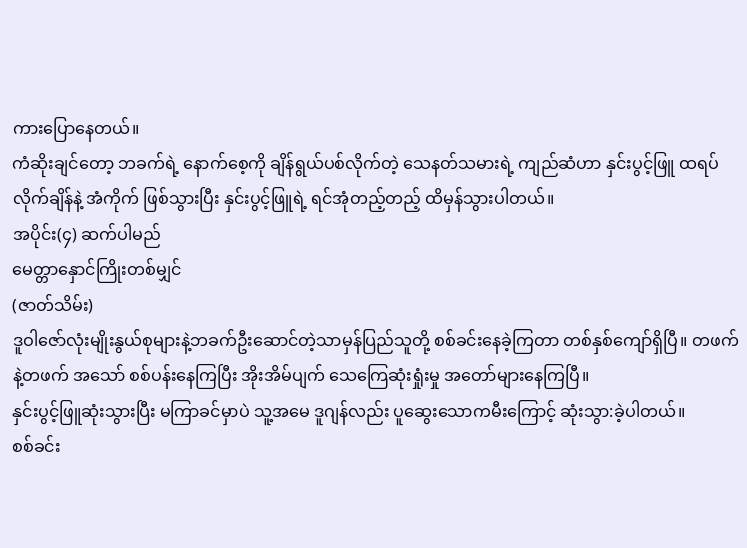ကားပြောနေတယ်။
ကံဆိုးချင်တော့ ဘခက်ရဲ့ နောက်စေ့ကို ချိန်ရွယ်ပစ်လိုက်တဲ့ သေနတ်သမားရဲ့ ကျည်ဆံဟာ နှင်းပွင့်ဖြူ ထရပ်လိုက်ချိန်နဲ့ အံကိုက် ဖြစ်သွားပြီး နှင်းပွင့်ဖြူရဲ့ ရင်အုံတည့်တည့် ထိမှန်သွားပါတယ်။
အပိုင်း(၄) ဆက်ပါမည်
မေတ္တာနှောင်ကြိုးတစ်မျှင်
(ဇာတ်သိမ်း)
ဒူဝါဇော်လုံးမျိုးနွယ်စုများနဲ့ဘခက်ဦးဆောင်တဲ့သာမှန်ပြည်သူတို့ စစ်ခင်းနေခဲ့ကြတာ တစ်နှစ်ကျော်ရှိပြီ။ တဖက်နဲ့တဖက် အသော် စစ်ပန်းနေကြပြီး အိုးအိမ်ပျက် သေကြေဆုံးရှုံးမှု အတော်များနေကြပြီ။
နှင်းပွင့်ဖြူဆုံးသွားပြီး မကြာခင်မှာပဲ သူ့အမေ ဒူဂျန်လည်း ပူဆွေးသောကမီးကြောင့် ဆုံးသွာ:ခဲ့ပါတယ်။
စစ်ခင်း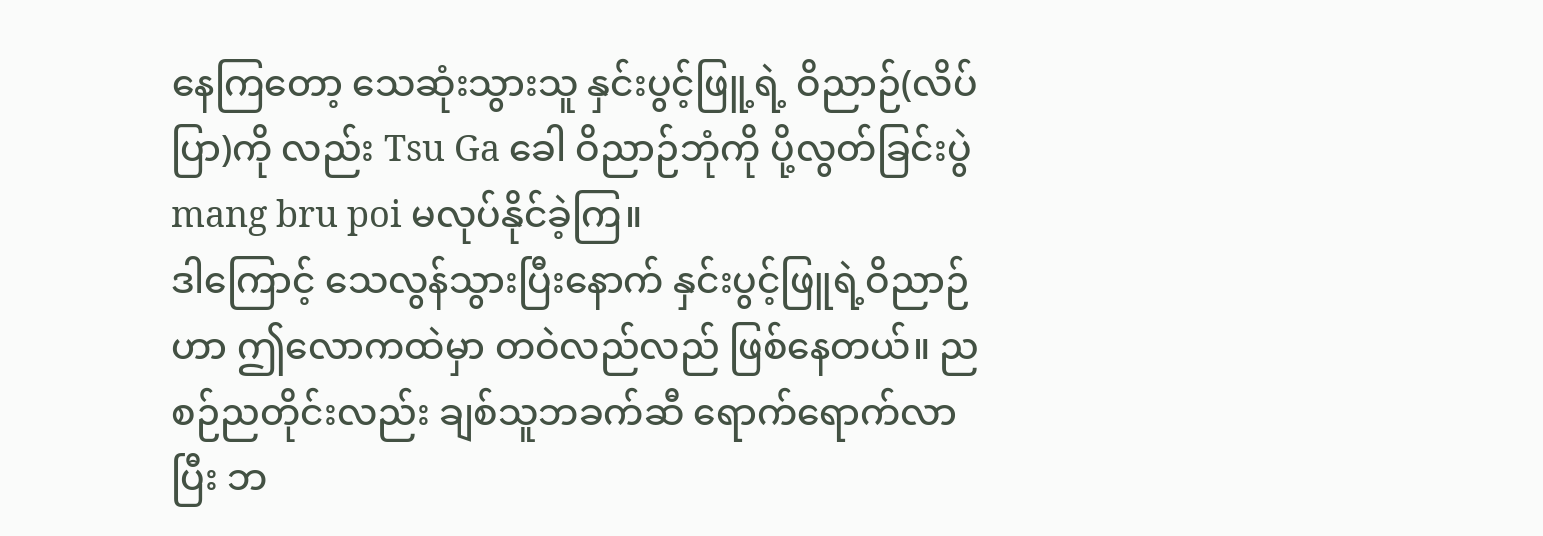နေကြတော့ သေဆုံးသွားသူ နှင်းပွင့်ဖြူ့ရဲ့ ဝိညာဉ်(လိပ်ပြာ)ကို လည်း Tsu Ga ခေါ ဝိညာဉ်ဘုံကို ပို့လွတ်ခြင်းပွဲ mang bru poi မလုပ်နိုင်ခဲ့ကြ။
ဒါကြောင့် သေလွန်သွားပြီးနောက် နှင်းပွင့်ဖြူရဲ့ဝိညာဉ်ဟာ ဤလောကထဲမှာ တဝဲလည်လည် ဖြစ်နေတယ်။ ညစဉ်ညတိုင်းလည်း ချစ်သူဘခက်ဆီ ရောက်ရောက်လာပြီး ဘ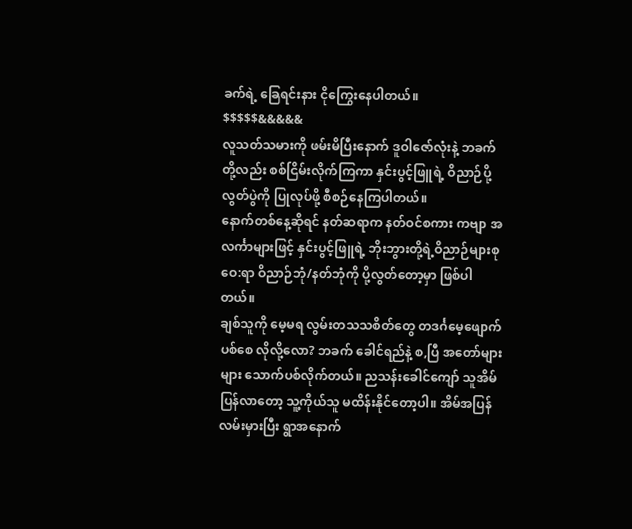ခက်ရဲ့ ခြေရင်းနား ငိုကြွေးနေပါတယ်။
$$$$$&&&&&
လူသတ်သမားကို ဖမ်းမိပြီးနောက် ဒူဝါဇော်လုံးနဲ့ ဘခက်တို့လည်း စစ်ငြိမ်းလိုက်ကြကာ နှင်းပွင့်ဖြူရဲ့ ဝိညာဉ်ပို့လွတ်ပွဲကို ပြုလုပ်ဖို့ စီစဉ်နေကြပါတယ်။
နောက်တစ်နေ့ဆိုရင် နတ်ဆရာက နတ်ဝင်စကား ကဗျာ အလင်္ကာများဖြင့် နှင်းပွင့်ဖြူရဲ့ ဘိုးဘွားတို့ရဲ့ဝိညာဉ်များစုဝေ:ရာ ဝိညာဉ်ဘုံ/နတ်ဘုံကို ပို့လွတ်တော့မှာ ဖြစ်ပါတယ်။
ချစ်သူကို မေ့မရ လွမ်းတသသစိတ်တွေ တဒင်္ဂမေ့ဖျောက် ပစ်စေ လိုလို့လော? ဘခက် ခေါင်ရည်နဲ့ စ,ပြီ အတော်များများ သောက်ပစ်လိုက်တယ်။ ညသန်းခေါင်ကျော် သူအိမ်ပြန်လာတော့ သူ့ကိုယ်သူ မထိန်းနိုင်တော့ပါ။ အိမ်အပြန် လမ်းမှားပြီး ရွာအနောက်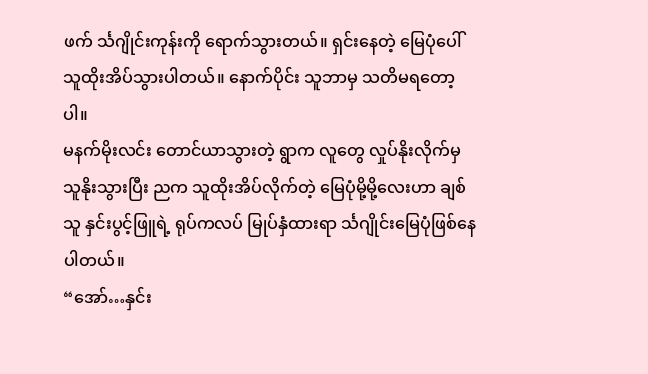ဖက် င်္သဂျိုင်းကုန်းကို ရောက်သွားတယ်။ ရှင်းနေတဲ့ မြေပုံပေါ် သူထိုးအိပ်သွားပါတယ်။ နောက်ပိုင်း သူဘာမှ သတိမရတော့ပါ။
မနက်မိုးလင်း တောင်ယာသွားတဲ့ ရွာက လူတွေ လှုပ်နိုးလိုက်မှ သူနိုးသွားပြီး ညက သူထိုးအိပ်လိုက်တဲ့ မြေပုံမို့မို့လေးဟာ ချစ်သူ နှင်းပွင့်ဖြူရဲ့ ရုပ်ကလပ် မြုပ်နှံထားရာ င်္သဂျိုင်းမြေပုံဖြစ်နေပါတယ်။
“အော်…နှင်း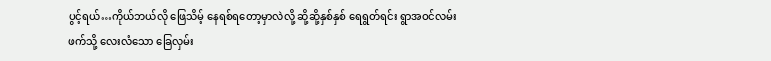ပွင့်ရယ်…ကိုယ်ဘယ်လို ဖြေသိမ့် နေရစ်ရတော့မှာလဲလို့ ဆို့ဆို့နှစ်နှစ် ရေရွတ်ရင်း ရွာအဝင်လမ်းဖက်သို့ လေးလံသော ခြေလှမ်း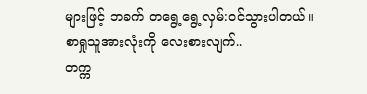များဖြင့် ဘခက် တရွေ့ရွေ့လှမ်:ဝင်သွားပါတယ်။
စာရှုသူအားလုံးကို လေးစားလျက်..
တက္က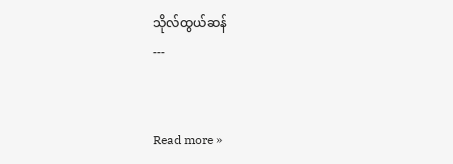သိုလ်ထွယ်ဆန်
---


Read more »